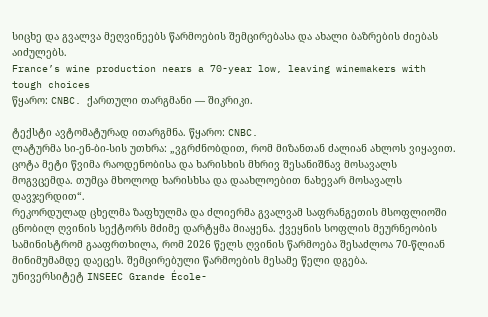სიცხე და გვალვა მეღვინეებს წარმოების შემცირებასა და ახალი ბაზრების ძიებას აიძულებს.
France’s wine production nears a 70-year low, leaving winemakers with tough choices
წყარო: CNBC. ქართული თარგმანი — შიკრიკი.

ტექსტი ავტომატურად ითარგმნა. წყარო: CNBC.
ლატურმა სი-ენ-ბი-სის უთხრა: „ვგრძნობდით, რომ მიზანთან ძალიან ახლოს ვიყავით. ცოტა მეტი წვიმა რაოდენობისა და ხარისხის მხრივ შესანიშნავ მოსავალს მოგვცემდა. თუმცა მხოლოდ ხარისხსა და დაახლოებით ნახევარ მოსავალს დავჯერდით“.
რეკორდულად ცხელმა ზაფხულმა და ძლიერმა გვალვამ საფრანგეთის მსოფლიოში ცნობილ ღვინის სექტორს მძიმე დარტყმა მიაყენა. ქვეყნის სოფლის მეურნეობის სამინისტრომ გააფრთხილა, რომ 2026 წელს ღვინის წარმოება შესაძლოა 70-წლიან მინიმუმამდე დაეცეს. შემცირებული წარმოების მესამე წელი დგება.
უნივერსიტეტ INSEEC Grande École-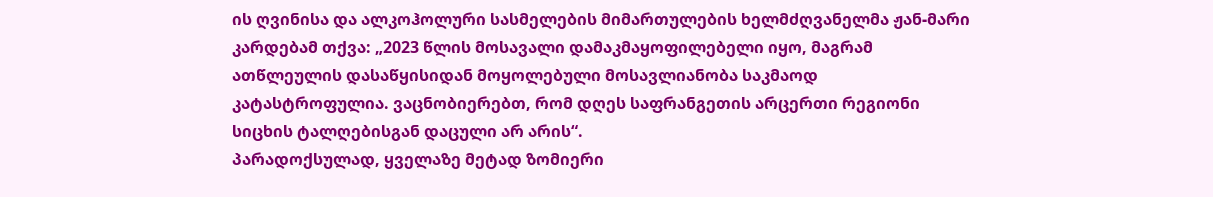ის ღვინისა და ალკოჰოლური სასმელების მიმართულების ხელმძღვანელმა ჟან-მარი კარდებამ თქვა: „2023 წლის მოსავალი დამაკმაყოფილებელი იყო, მაგრამ ათწლეულის დასაწყისიდან მოყოლებული მოსავლიანობა საკმაოდ კატასტროფულია. ვაცნობიერებთ, რომ დღეს საფრანგეთის არცერთი რეგიონი სიცხის ტალღებისგან დაცული არ არის“.
პარადოქსულად, ყველაზე მეტად ზომიერი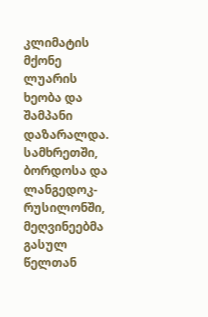კლიმატის მქონე ლუარის ხეობა და შამპანი დაზარალდა. სამხრეთში, ბორდოსა და ლანგედოკ-რუსილონში, მეღვინეებმა გასულ წელთან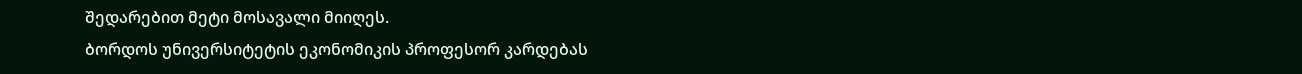შედარებით მეტი მოსავალი მიიღეს.
ბორდოს უნივერსიტეტის ეკონომიკის პროფესორ კარდებას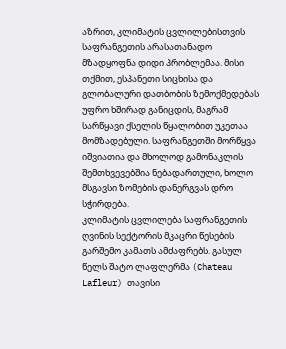აზრით, კლიმატის ცვლილებისთვის საფრანგეთის არასათანადო მზადყოფნა დიდი პრობლემაა. მისი თქმით, ესპანეთი სიცხისა და გლობალური დათბობის ზემოქმედებას უფრო ხშირად განიცდის, მაგრამ სარწყავი ქსელის წყალობით უკეთაა მომზადებული. საფრანგეთში მორწყვა იშვიათია და მხოლოდ გამონაკლის შემთხვევებშია ნებადართული, ხოლო მსგავსი ზომების დანერგვას დრო სჭირდება.
კლიმატის ცვლილება საფრანგეთის ღვინის სექტორის მკაცრი წესების გარშემო კამათს ამძაფრებს. გასულ წელს შატო ლაფლერმა (Chateau Lafleur) თავისი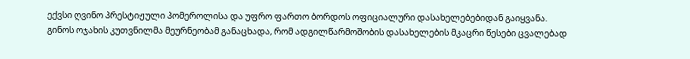ექვსი ღვინო პრესტიჟული პომეროლისა და უფრო ფართო ბორდოს ოფიციალური დასახელებებიდან გაიყვანა.
გინოს ოჯახის კუთვნილმა მეურნეობამ განაცხადა, რომ ადგილწარმოშობის დასახელების მკაცრი წესები ცვალებად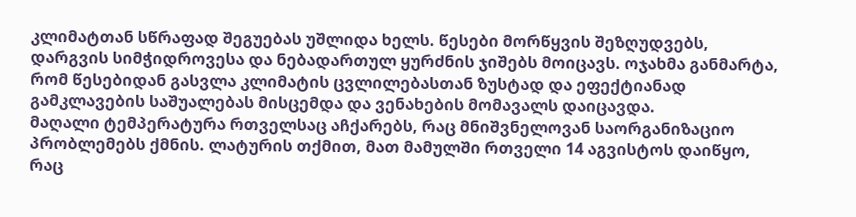კლიმატთან სწრაფად შეგუებას უშლიდა ხელს. წესები მორწყვის შეზღუდვებს, დარგვის სიმჭიდროვესა და ნებადართულ ყურძნის ჯიშებს მოიცავს. ოჯახმა განმარტა, რომ წესებიდან გასვლა კლიმატის ცვლილებასთან ზუსტად და ეფექტიანად გამკლავების საშუალებას მისცემდა და ვენახების მომავალს დაიცავდა.
მაღალი ტემპერატურა რთველსაც აჩქარებს, რაც მნიშვნელოვან საორგანიზაციო პრობლემებს ქმნის. ლატურის თქმით, მათ მამულში რთველი 14 აგვისტოს დაიწყო, რაც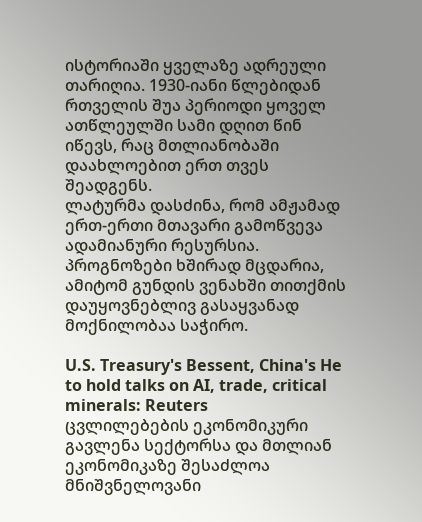ისტორიაში ყველაზე ადრეული თარიღია. 1930-იანი წლებიდან რთველის შუა პერიოდი ყოველ ათწლეულში სამი დღით წინ იწევს, რაც მთლიანობაში დაახლოებით ერთ თვეს შეადგენს.
ლატურმა დასძინა, რომ ამჟამად ერთ-ერთი მთავარი გამოწვევა ადამიანური რესურსია. პროგნოზები ხშირად მცდარია, ამიტომ გუნდის ვენახში თითქმის დაუყოვნებლივ გასაყვანად მოქნილობაა საჭირო.

U.S. Treasury's Bessent, China's He to hold talks on AI, trade, critical minerals: Reuters
ცვლილებების ეკონომიკური გავლენა სექტორსა და მთლიან ეკონომიკაზე შესაძლოა მნიშვნელოვანი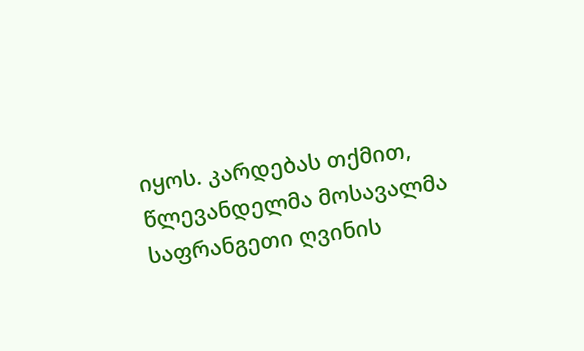იყოს. კარდებას თქმით, წლევანდელმა მოსავალმა საფრანგეთი ღვინის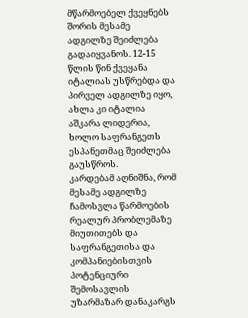მწარმოებელ ქვეყნებს შორის მესამე ადგილზე შეიძლება გადაიყვანოს. 12-15 წლის წინ ქვეყანა იტალიას უსწრებდა და პირველ ადგილზე იყო, ახლა კი იტალია აშკარა ლიდერია, ხოლო საფრანგეთს ესპანეთმაც შეიძლება გაუსწროს.
კარდებამ აღნიშნა, რომ მესამე ადგილზე ჩამოსვლა წარმოების რეალურ პრობლემაზე მიუთითებს და საფრანგეთისა და კომპანიებისთვის პოტენციური შემოსავლის უზარმაზარ დანაკარგს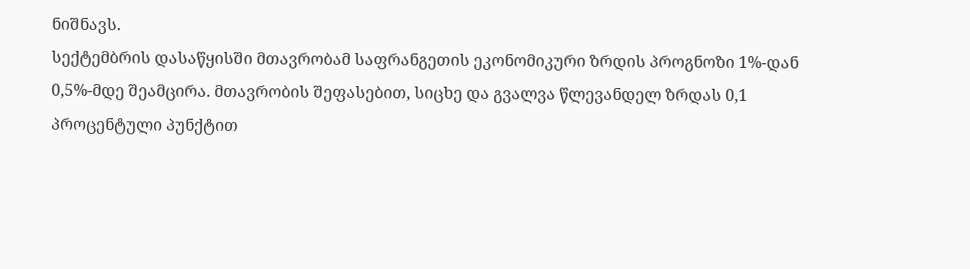ნიშნავს.
სექტემბრის დასაწყისში მთავრობამ საფრანგეთის ეკონომიკური ზრდის პროგნოზი 1%-დან 0,5%-მდე შეამცირა. მთავრობის შეფასებით, სიცხე და გვალვა წლევანდელ ზრდას 0,1 პროცენტული პუნქტით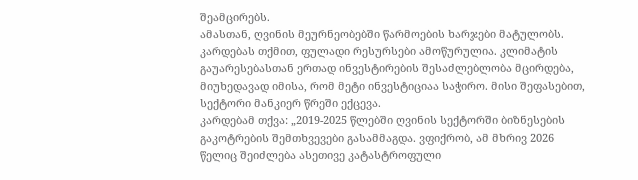შეამცირებს.
ამასთან, ღვინის მეურნეობებში წარმოების ხარჯები მატულობს. კარდებას თქმით, ფულადი რესურსები ამოწურულია. კლიმატის გაუარესებასთან ერთად ინვესტირების შესაძლებლობა მცირდება, მიუხედავად იმისა, რომ მეტი ინვესტიციაა საჭირო. მისი შეფასებით, სექტორი მანკიერ წრეში ექცევა.
კარდებამ თქვა: „2019-2025 წლებში ღვინის სექტორში ბიზნესების გაკოტრების შემთხვევები გასამმაგდა. ვფიქრობ, ამ მხრივ 2026 წელიც შეიძლება ასეთივე კატასტროფული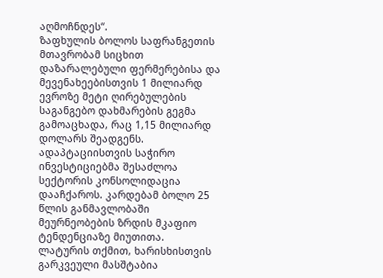აღმოჩნდეს“.
ზაფხულის ბოლოს საფრანგეთის მთავრობამ სიცხით დაზარალებული ფერმერებისა და მევენახეებისთვის 1 მილიარდ ევროზე მეტი ღირებულების საგანგებო დახმარების გეგმა გამოაცხადა, რაც 1,15 მილიარდ დოლარს შეადგენს.
ადაპტაციისთვის საჭირო ინვესტიციებმა შესაძლოა სექტორის კონსოლიდაცია დააჩქაროს. კარდებამ ბოლო 25 წლის განმავლობაში მეურნეობების ზრდის მკაფიო ტენდენციაზე მიუთითა.
ლატურის თქმით, ხარისხისთვის გარკვეული მასშტაბია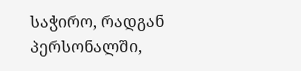საჭირო, რადგან პერსონალში,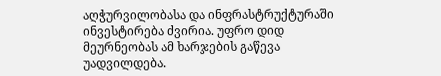აღჭურვილობასა და ინფრასტრუქტურაში ინვესტირება ძვირია. უფრო დიდ მეურნეობას ამ ხარჯების გაწევა უადვილდება.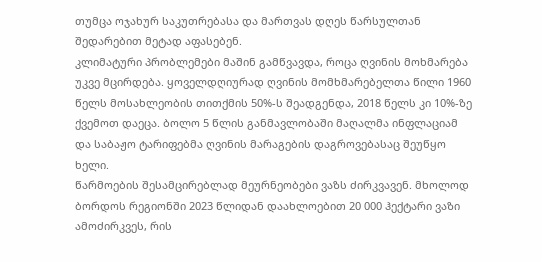თუმცა ოჯახურ საკუთრებასა და მართვას დღეს წარსულთან შედარებით მეტად აფასებენ.
კლიმატური პრობლემები მაშინ გამწვავდა, როცა ღვინის მოხმარება უკვე მცირდება. ყოველდღიურად ღვინის მომხმარებელთა წილი 1960 წელს მოსახლეობის თითქმის 50%-ს შეადგენდა, 2018 წელს კი 10%-ზე ქვემოთ დაეცა. ბოლო 5 წლის განმავლობაში მაღალმა ინფლაციამ და საბაჟო ტარიფებმა ღვინის მარაგების დაგროვებასაც შეუწყო ხელი.
წარმოების შესამცირებლად მეურნეობები ვაზს ძირკვავენ. მხოლოდ ბორდოს რეგიონში 2023 წლიდან დაახლოებით 20 000 ჰექტარი ვაზი ამოძირკვეს, რის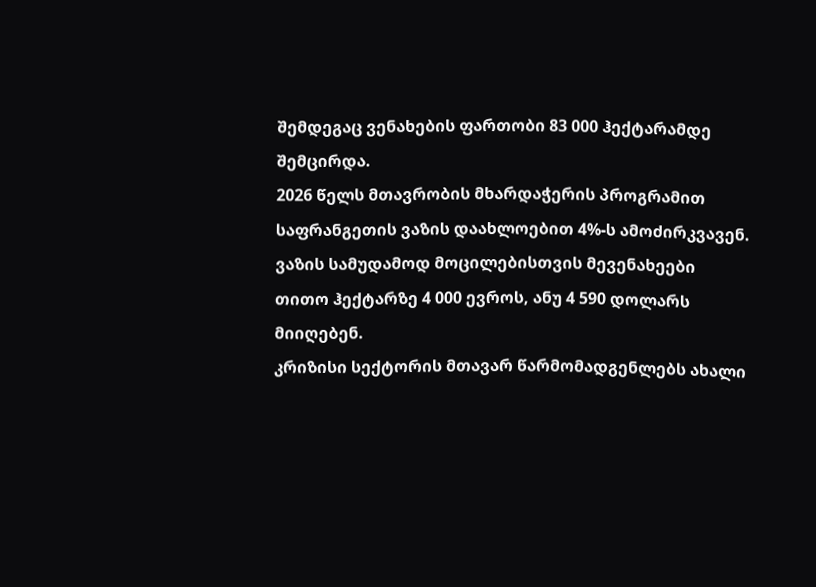შემდეგაც ვენახების ფართობი 83 000 ჰექტარამდე შემცირდა.
2026 წელს მთავრობის მხარდაჭერის პროგრამით საფრანგეთის ვაზის დაახლოებით 4%-ს ამოძირკვავენ. ვაზის სამუდამოდ მოცილებისთვის მევენახეები თითო ჰექტარზე 4 000 ევროს, ანუ 4 590 დოლარს მიიღებენ.
კრიზისი სექტორის მთავარ წარმომადგენლებს ახალი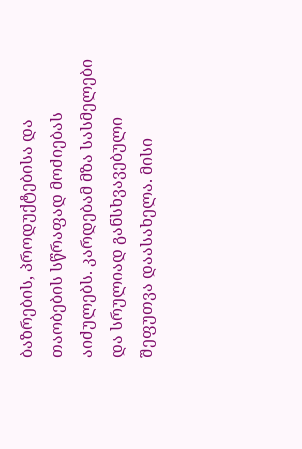ბაზრების, პროდუქტებისა და თაობების სწრაფად მოძიებას აიძულებს. კარდებამ მზა სასმელები და სრულიად განსხვავებული შეფუთვა დაასახელა. მისი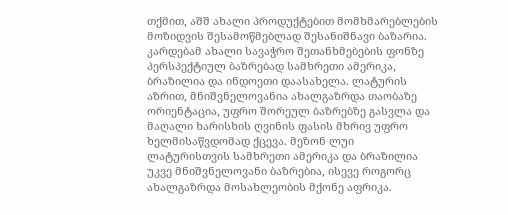თქმით, აშშ ახალი პროდუქტებით მომხმარებლების მოზიდვის შესამოწმებლად შესანიშნავი ბაზარია.
კარდებამ ახალი სავაჭრო შეთანხმებების ფონზე პერსპექტიულ ბაზრებად სამხრეთი ამერიკა, ბრაზილია და ინდოეთი დაასახელა. ლატურის აზრით, მნიშვნელოვანია ახალგაზრდა თაობაზე ორიენტაცია, უფრო შორეულ ბაზრებზე გასვლა და მაღალი ხარისხის ღვინის ფასის მხრივ უფრო ხელმისაწვდომად ქცევა. მეზონ ლუი ლატურისთვის სამხრეთი ამერიკა და ბრაზილია უკვე მნიშვნელოვანი ბაზრებია, ისევე როგორც ახალგაზრდა მოსახლეობის მქონე აფრიკა.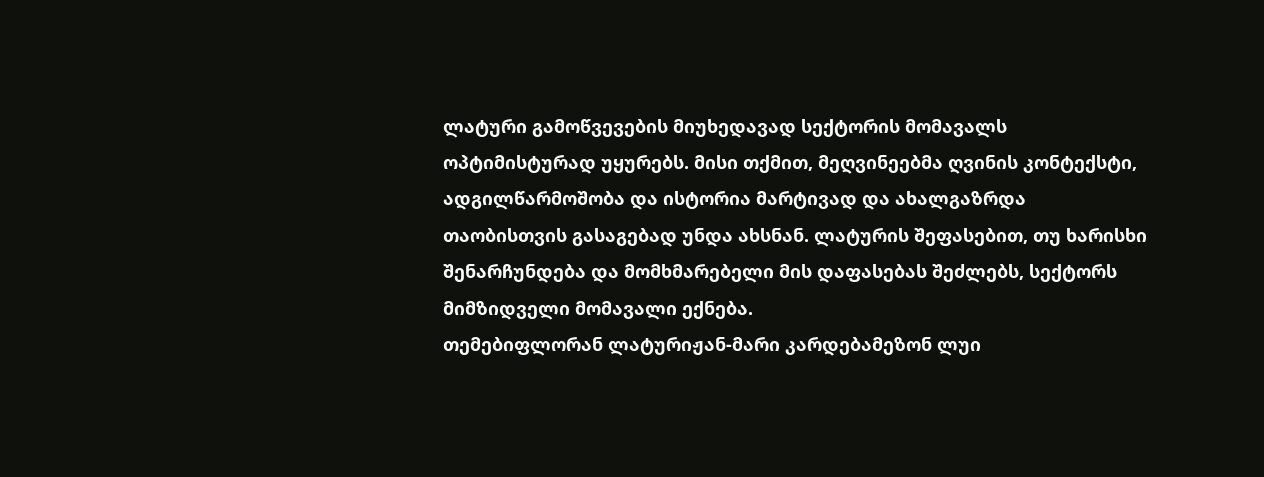ლატური გამოწვევების მიუხედავად სექტორის მომავალს ოპტიმისტურად უყურებს. მისი თქმით, მეღვინეებმა ღვინის კონტექსტი, ადგილწარმოშობა და ისტორია მარტივად და ახალგაზრდა თაობისთვის გასაგებად უნდა ახსნან. ლატურის შეფასებით, თუ ხარისხი შენარჩუნდება და მომხმარებელი მის დაფასებას შეძლებს, სექტორს მიმზიდველი მომავალი ექნება.
თემებიფლორან ლატურიჟან-მარი კარდებამეზონ ლუი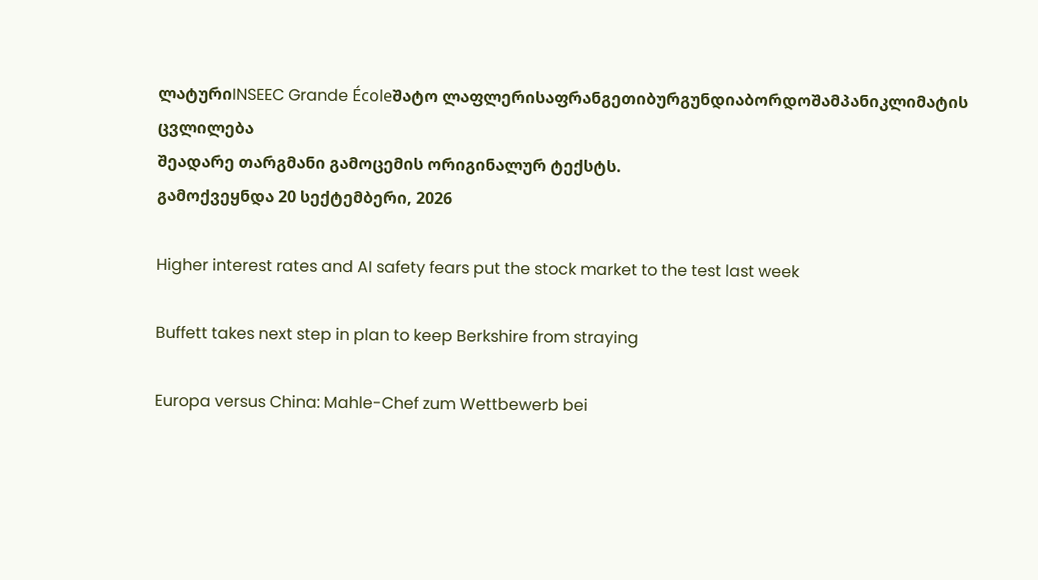ლატურიINSEEC Grande Écoleშატო ლაფლერისაფრანგეთიბურგუნდიაბორდოშამპანიკლიმატის ცვლილება
შეადარე თარგმანი გამოცემის ორიგინალურ ტექსტს.
გამოქვეყნდა 20 სექტემბერი, 2026

Higher interest rates and AI safety fears put the stock market to the test last week

Buffett takes next step in plan to keep Berkshire from straying

Europa versus China: Mahle-Chef zum Wettbewerb bei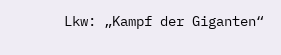Lkw: „Kampf der Giganten“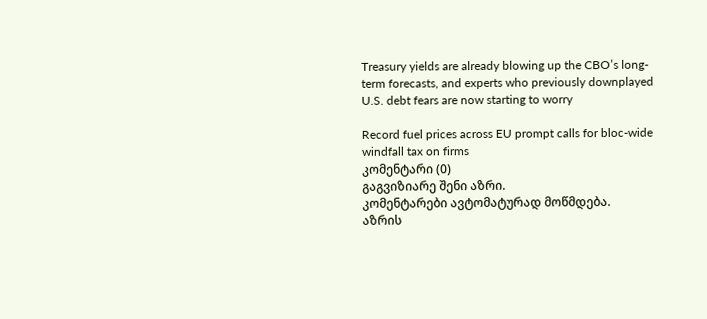Treasury yields are already blowing up the CBO’s long-term forecasts, and experts who previously downplayed U.S. debt fears are now starting to worry

Record fuel prices across EU prompt calls for bloc-wide windfall tax on firms
კომენტარი (0)
გაგვიზიარე შენი აზრი.
კომენტარები ავტომატურად მოწმდება.
აზრის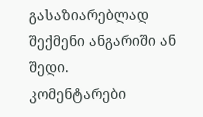გასაზიარებლად შექმენი ანგარიში ან შედი.
კომენტარები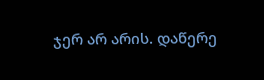ჯერ არ არის. დაწერე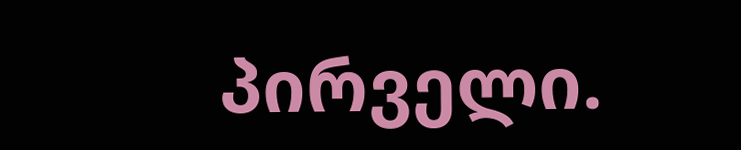პირველი.